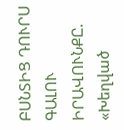ԲՍՆՏԻՑ ԴՈՒՐՍ ԳԱԼՈՒ ԻՐԱՎՈՒՆՔԸ. «Խեղված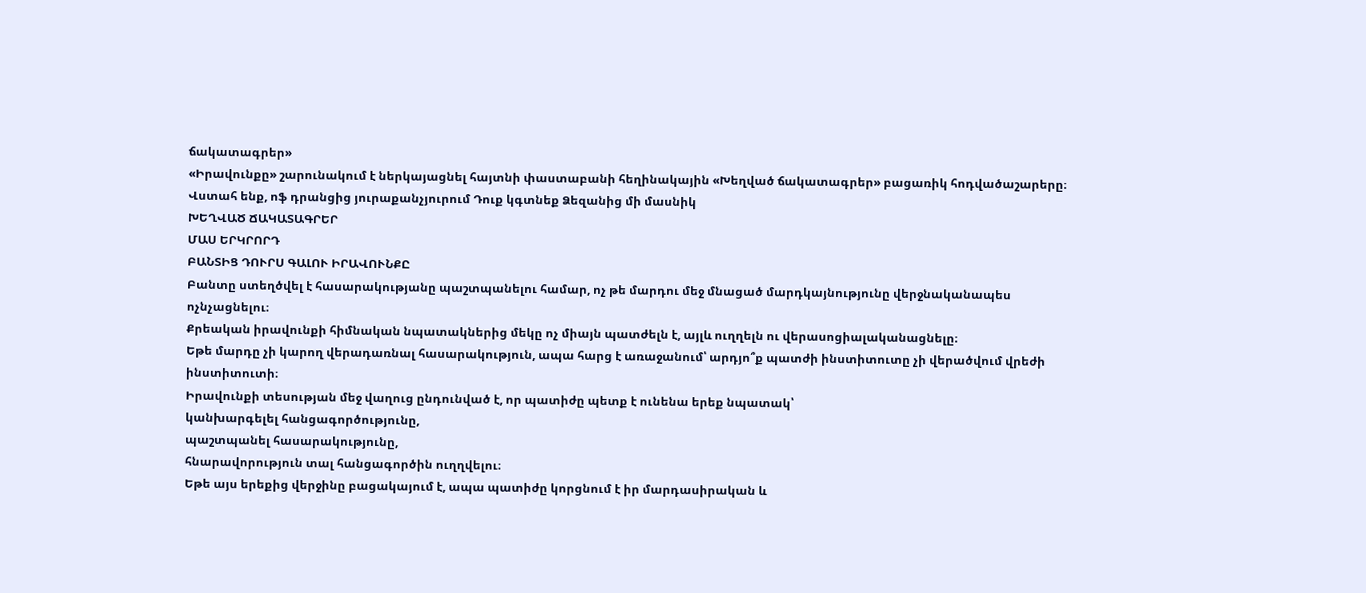ճակատագրեր»
«Իրավունքը» շարունակում է ներկայացնել հայտնի փաստաբանի հեղինակային «Խեղված ճակատագրեր» բացառիկ հոդվածաշարերը։ Վստահ ենք, ոֆ դրանցից յուրաքանչյուրում Դուք կգտնեք Ձեզանից մի մասնիկ
ԽԵՂՎԱԾ ՃԱԿԱՏԱԳՐԵՐ
ՄԱՍ ԵՐԿՐՈՐԴ
ԲԱՆՏԻՑ ԴՈՒՐՍ ԳԱԼՈՒ ԻՐԱՎՈՒՆՔԸ
Բանտը ստեղծվել է հասարակությանը պաշտպանելու համար, ոչ թե մարդու մեջ մնացած մարդկայնությունը վերջնականապես ոչնչացնելու։
Քրեական իրավունքի հիմնական նպատակներից մեկը ոչ միայն պատժելն է, այլև ուղղելն ու վերասոցիալականացնելը։
Եթե մարդը չի կարող վերադառնալ հասարակություն, ապա հարց է առաջանում՝ արդյո՞ք պատժի ինստիտուտը չի վերածվում վրեժի ինստիտուտի։
Իրավունքի տեսության մեջ վաղուց ընդունված է, որ պատիժը պետք է ունենա երեք նպատակ՝
կանխարգելել հանցագործությունը,
պաշտպանել հասարակությունը,
հնարավորություն տալ հանցագործին ուղղվելու։
Եթե այս երեքից վերջինը բացակայում է, ապա պատիժը կորցնում է իր մարդասիրական և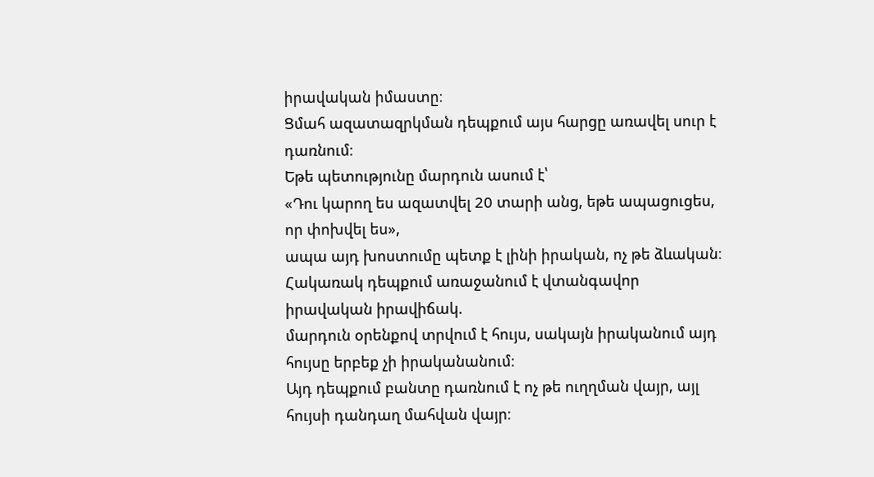իրավական իմաստը։
Ցմահ ազատազրկման դեպքում այս հարցը առավել սուր է դառնում։
Եթե պետությունը մարդուն ասում է՝
«Դու կարող ես ազատվել 20 տարի անց, եթե ապացուցես, որ փոխվել ես»,
ապա այդ խոստումը պետք է լինի իրական, ոչ թե ձևական։
Հակառակ դեպքում առաջանում է վտանգավոր իրավական իրավիճակ.
մարդուն օրենքով տրվում է հույս, սակայն իրականում այդ հույսը երբեք չի իրականանում։
Այդ դեպքում բանտը դառնում է ոչ թե ուղղման վայր, այլ հույսի դանդաղ մահվան վայր։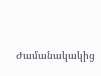Ժամանակակից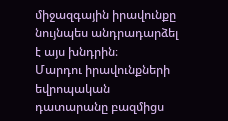միջազգային իրավունքը նույնպես անդրադարձել է այս խնդրին։
Մարդու իրավունքների եվրոպական դատարանը բազմիցս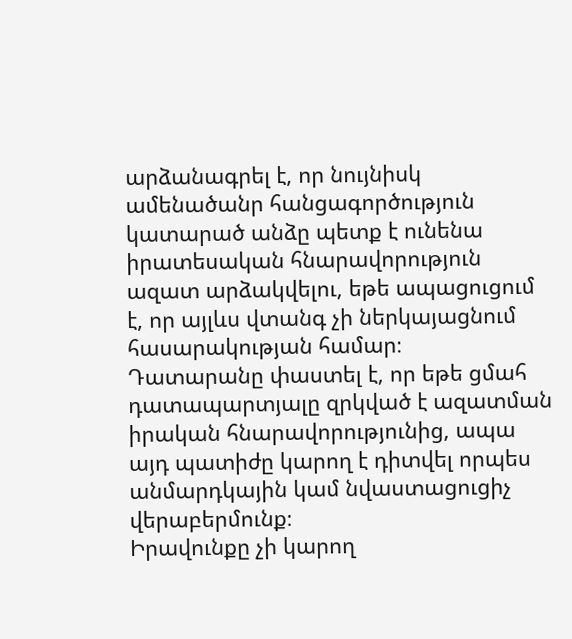արձանագրել է, որ նույնիսկ ամենածանր հանցագործություն կատարած անձը պետք է ունենա իրատեսական հնարավորություն ազատ արձակվելու, եթե ապացուցում է, որ այլևս վտանգ չի ներկայացնում հասարակության համար։
Դատարանը փաստել է, որ եթե ցմահ դատապարտյալը զրկված է ազատման իրական հնարավորությունից, ապա այդ պատիժը կարող է դիտվել որպես անմարդկային կամ նվաստացուցիչ վերաբերմունք։
Իրավունքը չի կարող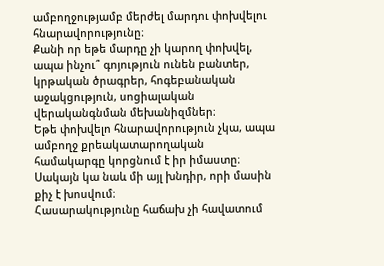ամբողջությամբ մերժել մարդու փոխվելու հնարավորությունը։
Քանի որ եթե մարդը չի կարող փոխվել, ապա ինչու՞ գոյություն ունեն բանտեր, կրթական ծրագրեր, հոգեբանական աջակցություն, սոցիալական վերականգնման մեխանիզմներ։
Եթե փոխվելո հնարավորություն չկա, ապա ամբողջ քրեակատարողական համակարգը կորցնում է իր իմաստը։
Սակայն կա նաև մի այլ խնդիր, որի մասին քիչ է խոսվում։
Հասարակությունը հաճախ չի հավատում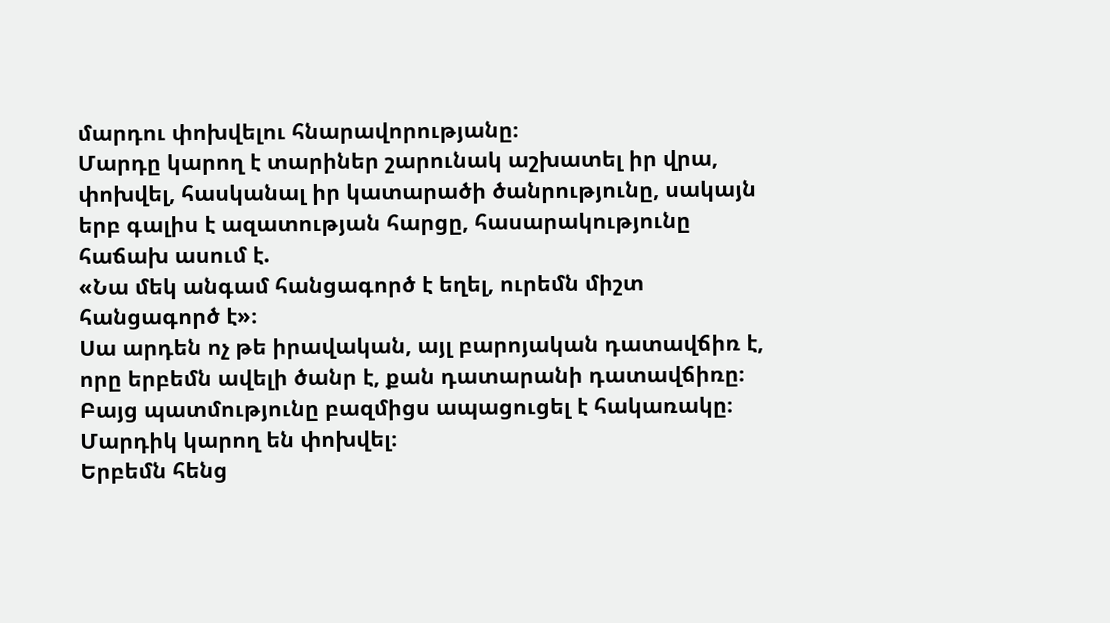մարդու փոխվելու հնարավորությանը։
Մարդը կարող է տարիներ շարունակ աշխատել իր վրա, փոխվել, հասկանալ իր կատարածի ծանրությունը, սակայն երբ գալիս է ազատության հարցը, հասարակությունը հաճախ ասում է.
«Նա մեկ անգամ հանցագործ է եղել, ուրեմն միշտ հանցագործ է»։
Սա արդեն ոչ թե իրավական, այլ բարոյական դատավճիռ է, որը երբեմն ավելի ծանր է, քան դատարանի դատավճիռը։
Բայց պատմությունը բազմիցս ապացուցել է հակառակը։
Մարդիկ կարող են փոխվել։
Երբեմն հենց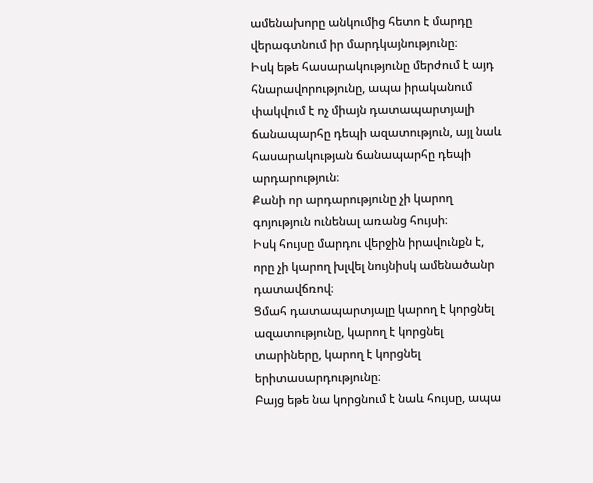ամենախորը անկումից հետո է մարդը վերագտնում իր մարդկայնությունը։
Իսկ եթե հասարակությունը մերժում է այդ հնարավորությունը, ապա իրականում փակվում է ոչ միայն դատապարտյալի ճանապարհը դեպի ազատություն, այլ նաև հասարակության ճանապարհը դեպի արդարություն։
Քանի որ արդարությունը չի կարող գոյություն ունենալ առանց հույսի։
Իսկ հույսը մարդու վերջին իրավունքն է, որը չի կարող խլվել նույնիսկ ամենածանր դատավճռով։
Ցմահ դատապարտյալը կարող է կորցնել ազատությունը, կարող է կորցնել տարիները, կարող է կորցնել երիտասարդությունը։
Բայց եթե նա կորցնում է նաև հույսը, ապա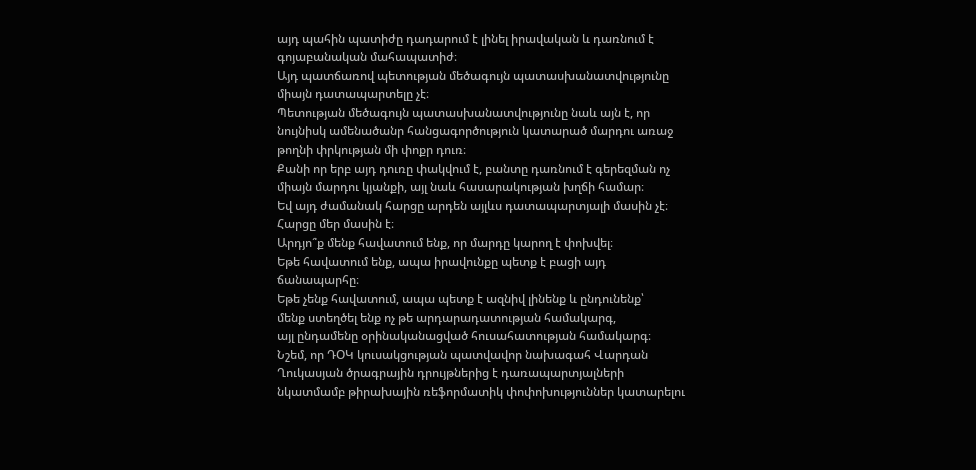այդ պահին պատիժը դադարում է լինել իրավական և դառնում է գոյաբանական մահապատիժ։
Այդ պատճառով պետության մեծագույն պատասխանատվությունը միայն դատապարտելը չէ։
Պետության մեծագույն պատասխանատվությունը նաև այն է, որ նույնիսկ ամենածանր հանցագործություն կատարած մարդու առաջ թողնի փրկության մի փոքր դուռ։
Քանի որ երբ այդ դուռը փակվում է, բանտը դառնում է գերեզման ոչ միայն մարդու կյանքի, այլ նաև հասարակության խղճի համար։
Եվ այդ ժամանակ հարցը արդեն այլևս դատապարտյալի մասին չէ։
Հարցը մեր մասին է։
Արդյո՞ք մենք հավատում ենք, որ մարդը կարող է փոխվել։
Եթե հավատում ենք, ապա իրավունքը պետք է բացի այդ ճանապարհը։
Եթե չենք հավատում, ապա պետք է ազնիվ լինենք և ընդունենք՝
մենք ստեղծել ենք ոչ թե արդարադատության համակարգ,
այլ ընդամենը օրինականացված հուսահատության համակարգ։
Նշեմ, որ ԴՕԿ կուսակցության պատվավոր նախագահ Վարդան Ղուկասյան ծրագրային դրույթներից է դառապարտյալների նկատմամբ թիրախային ռեֆորմատիկ փոփոխություններ կատարելու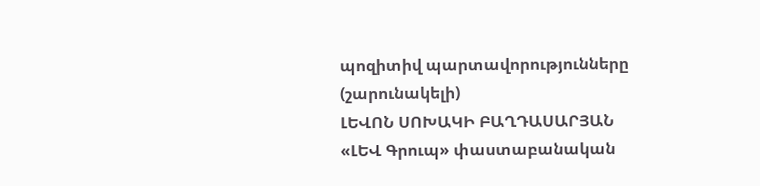պոզիտիվ պարտավորությունները
(շարունակելի)
ԼԵՎՈՆ ՍՈԽԱԿԻ ԲԱՂԴԱՍԱՐՅԱՆ
«ԼԵՎ Գրուպ» փաստաբանական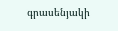գրասենյակի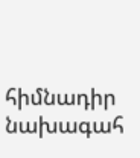հիմնադիր նախագահ